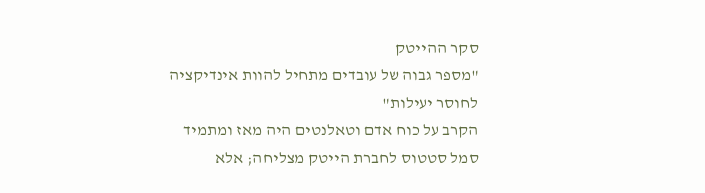סקר ההייטק
"מספר גבוה של עובדים מתחיל להוות אינדיקציה לחוסר יעילות"
הקרב על כוח אדם וטאלנטים היה מאז ומתמיד סמל סטטוס לחברת הייטק מצליחה; אלא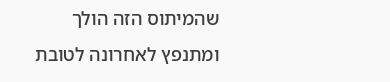שהמיתוס הזה הולך ומתנפץ לאחרונה לטובת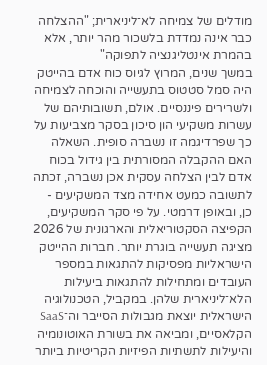מודלים של צמיחה לא־ליניארית; "ההצלחה כבר אינה נמדדת בלשכור מהר יותר, אלא בהמרת אינטליגנציה לתפוקה"
במשך שנים, המרוץ לגיוס כוח אדם בהייטק היה סמל סטטוס בתעשייה והוכחה לצמיחה ולשרירים פיננסיים. אולם, תשובותיהם של עשרות משקיעי הון סיכון בסקר מצביעות על כך שפרדיגמה זו נשברה סופית. השאלה האם ההקבלה המסורתית בין גידול בכוח אדם לבין הצלחה עסקית אכן נשברה, זכתה לתשובה כמעט אחידה מצד המשקיעים - כן, ובאופן דרמטי. על פי סקר המשקיעים, הקפיצה הסקטוריאלית והארגונית של 2026 מציגה תעשייה בוגרת יותר. חברות ההייטק הישראליות מפסיקות להתגאות במספר העובדים ומתחילות להתגאות ביעילות הלא־ליניארית שלהן. במקביל, הטכנולוגיה הישראלית יוצאת מגבולות הסייבר וה־SaaS הקלאסיים, ומביאה את בשורת האוטונומיה והיעילות לתשתיות הפיזיות הקריטיות ביותר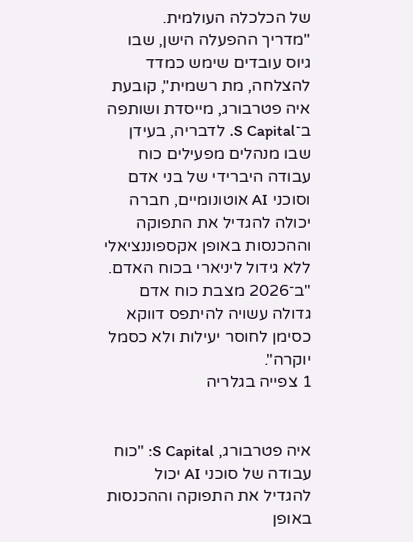של הכלכלה העולמית.
"מדריך ההפעלה הישן, שבו גיוס עובדים שימש כמדד להצלחה, מת רשמית", קובעת איה פטרבורג, מייסדת ושותפה ב־S Capital. לדבריה, בעידן שבו מנהלים מפעילים כוח עבודה היברידי של בני אדם וסוכני AI אוטונומיים, חברה יכולה להגדיל את התפוקה וההכנסות באופן אקספוננציאלי ללא גידול ליניארי בכוח האדם. "ב־2026 מצבת כוח אדם גדולה עשויה להיתפס דווקא כסימן לחוסר יעילות ולא כסמל יוקרה".
1 צפייה בגלריה


איה פטרבורג, S Capital: "כוח עבודה של סוכני AI יכול להגדיל את התפוקה וההכנסות באופן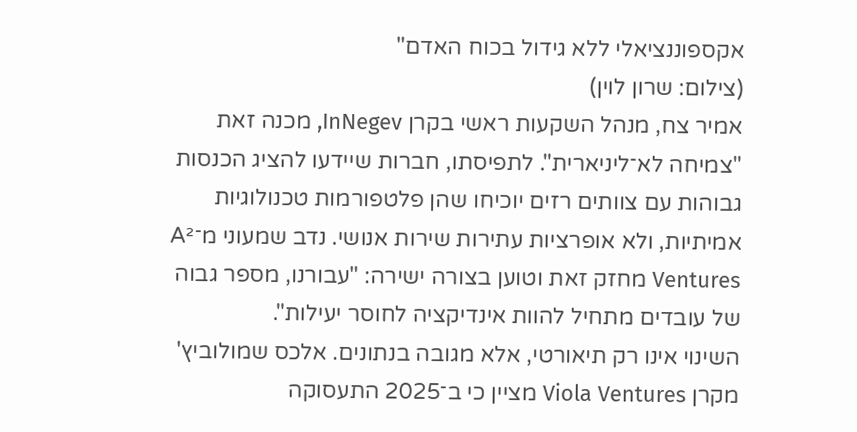אקספוננציאלי ללא גידול בכוח האדם"
(צילום: שרון לוין)
אמיר צח, מנהל השקעות ראשי בקרן InNegev, מכנה זאת "צמיחה לא־ליניארית". לתפיסתו, חברות שיידעו להציג הכנסות גבוהות עם צוותים רזים יוכיחו שהן פלטפורמות טכנולוגיות אמיתיות, ולא אופרציות עתירות שירות אנושי. נדב שמעוני מ־A² Ventures מחזק זאת וטוען בצורה ישירה: "עבורנו, מספר גבוה של עובדים מתחיל להוות אינדיקציה לחוסר יעילות".
השינוי אינו רק תיאורטי, אלא מגובה בנתונים. אלכס שמולוביץ' מקרן Viola Ventures מציין כי ב־2025 התעסוקה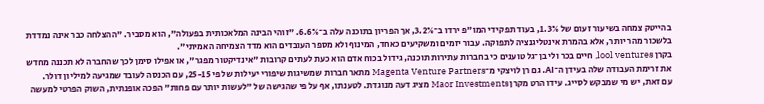בהייטק צמחה בשיעור זעום של 1.3%, בעוד תפקידי המו"פ ירדו ב־3.2%, אך הפריון בתוכנה עלה ב־6.6%. "זוהי הבינה המלאכותית בפעולה", הוא מסביר. "ההצלחה כבר אינה נמדדת בלשכור מהר יותר, אלא בהמרת אינטליגנציה לתפוקה. עבור יזמים ומשקיעים כאחד, המינוף ולא מספר העובדים הוא מדד הצמיחה האמיתי".
בקרן lool ventures, חיים בכר ולי בן־גל טוענים כי בחברות עתירות תוכנה, גידול בכוח אדם הוא כעת לעתים קרובות "אינדיקטור מפגר", או אפילו סימן לכך שהחברה לא תכננה מחדש את זרימת העבודה שלה בעידן ה־AI. גם רן לויצקי מ־Magenta Venture Partners מתאר חברות שמשיגות שיפורי יעילות של פי 25-15, עם הכנסה לעובד שמגיעה למיליון דולר.
עם זאת, יש מי שמבקש לסייג. עידו הרט מקרן Maor Investments מציג דעה מנוגדת. לטענתו, אף על פי שהגישה של "לעשות יותר עם פחות" הפכה אופנתית, השוק הפרטי למעשה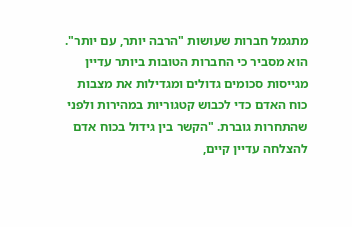מתגמל חברות שעושות "הרבה יותר, עם יותר". הוא מסביר כי החברות הטובות ביותר עדיין מגייסות סכומים גדולים ומגדילות את מצבות כוח האדם כדי לכבוש קטגוריות במהירות ולפני שהתחרות גוברת. "הקשר בין גידול בכוח אדם להצלחה עדיין קיים,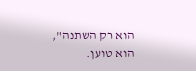הוא רק השתנה", הוא טוען.